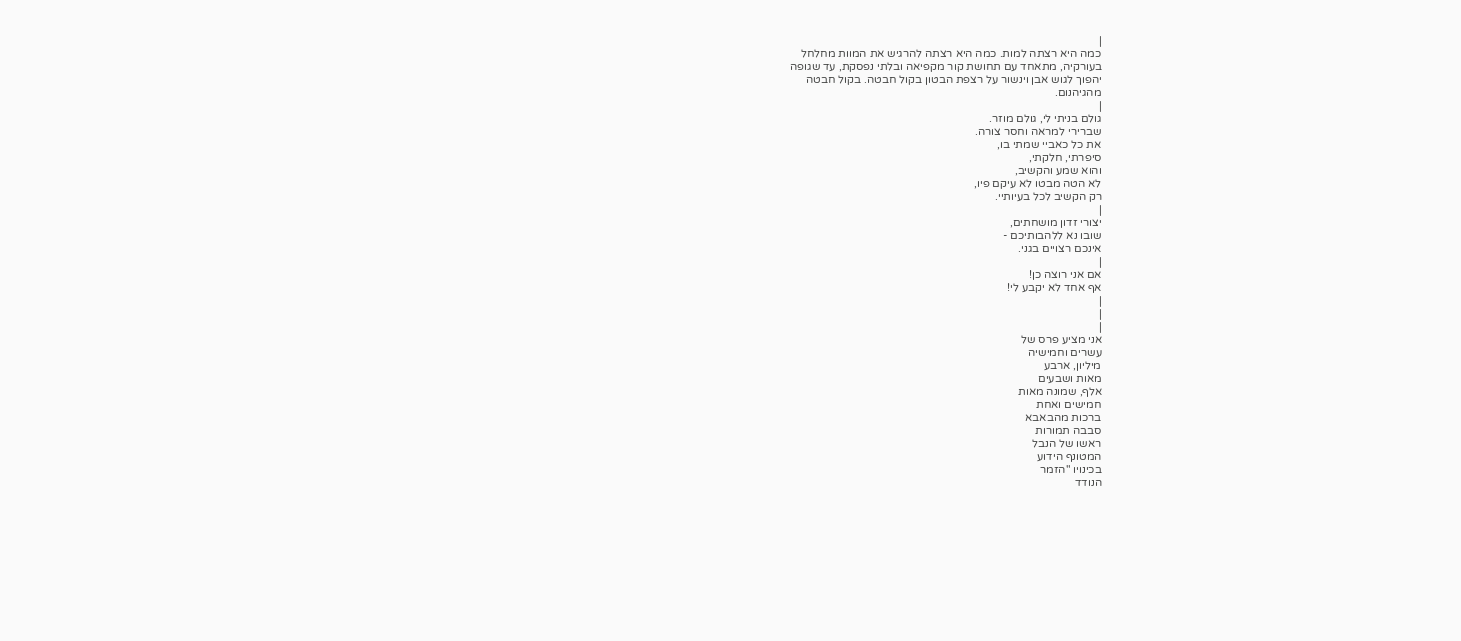|
כמה היא רצתה למות. כמה היא רצתה להרגיש את המוות מחלחל
בעורקיה, מתאחד עם תחושת קור מקפיאה ובלתי נפסקת, עד שגופה
יהפוך לגוש אבן וינשור על רצפת הבטון בקול חבטה. בקול חבטה
מהגיהנום.
|
גולם בניתי לי, גולם מוזר.
שברירי למראה וחסר צורה.
את כל כאביי שמתי בו,
סיפרתי, חלקתי,
והוא שמע והקשיב,
לא הטה מבטו לא עיקם פיו,
רק הקשיב לכל בעיותיי.
|
יצורי זדון מושחתים,
שובו נא ללהבותיכם -
אינכם רצויים בגני.
|
אם אני רוצה כן!
אף אחד לא יקבע לי!
|
|
|
אני מציע פרס של
עשרים וחמישיה
מיליון, ארבע
מאות ושבעים
אלף, שמונה מאות
חמישים ואחת
ברכות מהבאבא
סבבה תמורות
ראשו של הנבל
המטונף הידוע
בכינויו "הזמר
הנודד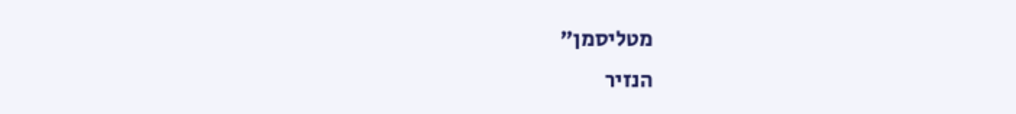מטליסמן"
הנזיר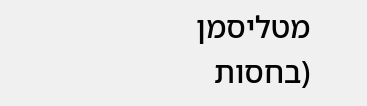מטליסמן
(בחסות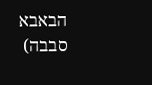הבאבא
סבבה)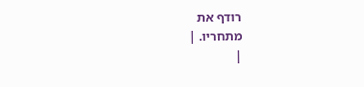רודף את
מתחריו. |
|